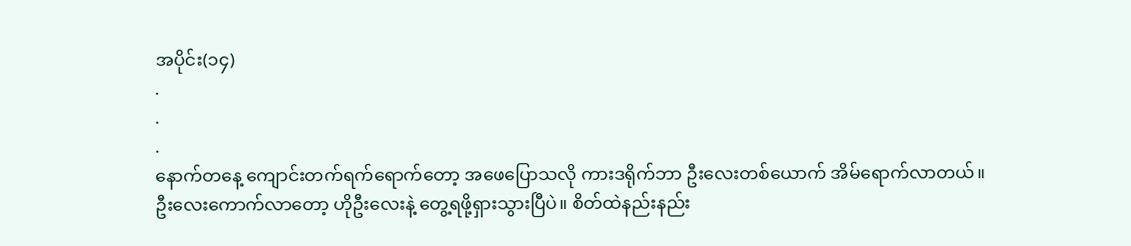အပိုင်း(၁၄)
.
.
.
နောက်တနေ့ ကျောင်းတက်ရက်ရောက်တော့ အဖေပြောသလို ကားဒရိုက်ဘာ ဦးလေးတစ်ယောက် အိမ်ရောက်လာတယ်။ ဦးလေးကောက်လာတော့ ဟိုဦးလေးနဲ့ တွေ့ရဖို့ရှားသွားပြီပဲ။ စိတ်ထဲနည်းနည်း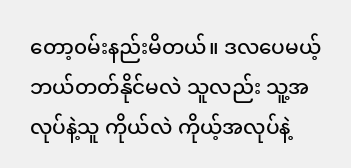တော့၀မ်းနည်းမိတယ်။ ဒလပေမယ့် ဘယ်တတ်နိုင်မလဲ သူလည်း သူ့အလုပ်နဲ့သူ ကိုယ်လဲ ကိုယ့်အလုပ်နဲ့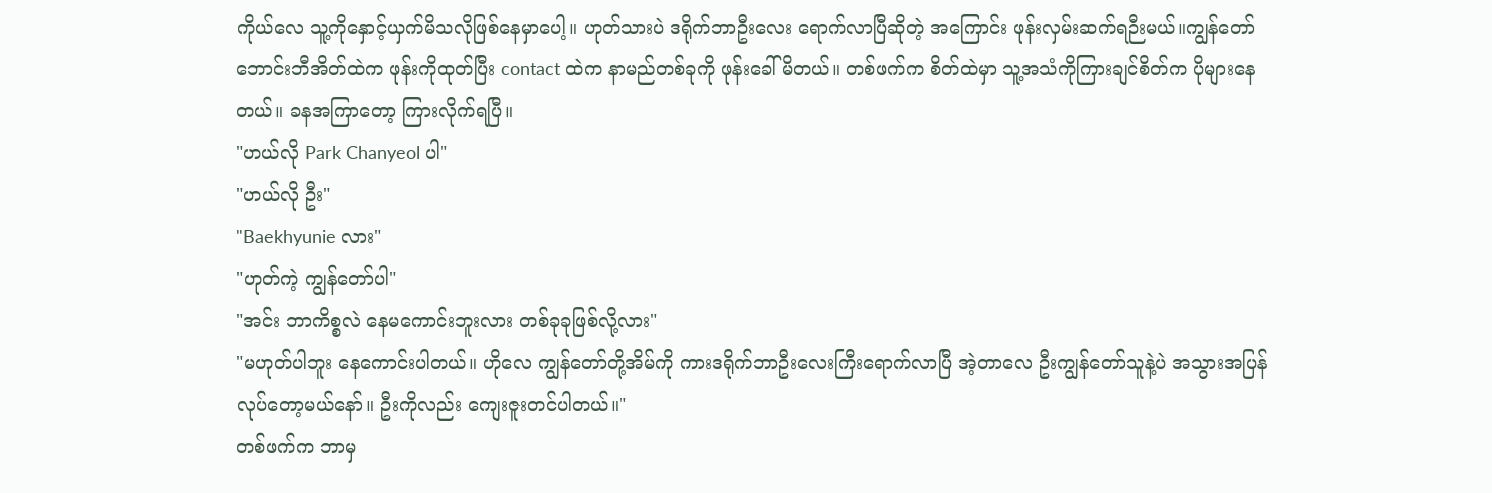ကိုယ်လေ သူ့ကိုနှောင့်ယှက်မိသလိုဖြစ်နေမှာပေါ့။ ဟုတ်သားပဲ ဒရိုက်ဘာဦးလေး ရောက်လာပြီဆိုတဲ့ အကြောင်း ဖုန်းလှမ်းဆက်ရဉီးမယ်။ကျွန်တော် ဘောင်းဘီအိတ်ထဲက ဖုန်းကိုထုတ်ပြီး contact ထဲက နာမည်တစ်ခုကို ဖုန်းခေါ်မိတယ်။ တစ်ဖက်က စိတ်ထဲမှာ သူ့အသံကိုကြားချင်စိတ်က ပိုများနေတယ်။ ခနအကြာတော့ ကြားလိုက်ရပြီ။
"ဟယ်လို Park Chanyeol ပါ"
"ဟယ်လို ဦး"
"Baekhyunie လား"
"ဟုတ်ကဲ့ ကျွန်တော်ပါ"
"အင်း ဘာကိစ္စလဲ နေမကောင်းဘူးလား တစ်ခုခုဖြစ်လို့လား"
"မဟုတ်ပါဘူး နေကောင်းပါတယ်။ ဟိုလေ ကျွန်တော်တို့အိမ်ကို ကားဒရိုက်ဘာဦးလေးကြီးရောက်လာပြီ အဲ့တာလေ ဦးကျွန်တော်သူနဲ့ပဲ အသွားအပြန်လုပ်တော့မယ်နော်။ ဦးကိုလည်း ကျေးဇူးတင်ပါတယ်။"
တစ်ဖက်က ဘာမှ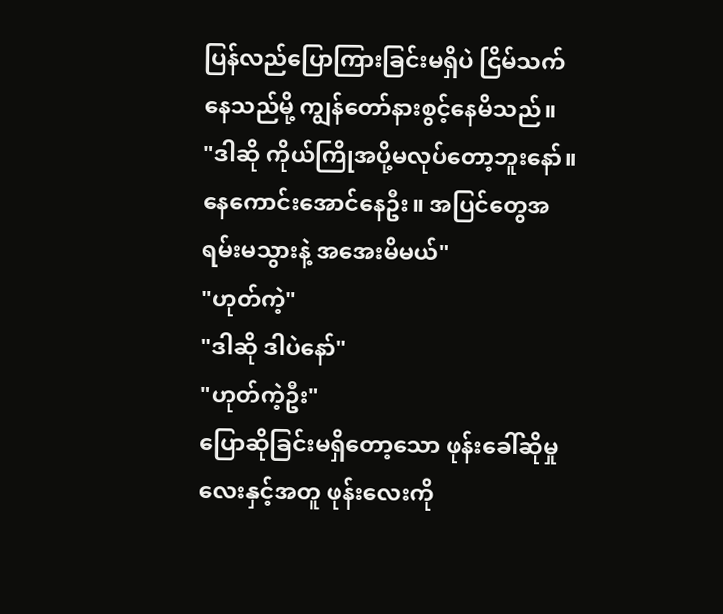ပြန်လည်ပြောကြားခြင်းမရှိပဲ ငြိမ်သက်နေသည်မို့ ကျွန်တော်နားစွင့်နေမိသည်။
"ဒါဆို ကိုယ်ကြိုအပို့မလုပ်တော့ဘူးနော်။ နေကောင်းအောင်နေဦး။ အပြင်တွေအရမ်းမသွားနဲ့ အအေးမိမယ်"
"ဟုတ်ကဲ့"
"ဒါဆို ဒါပဲနော်"
"ဟုတ်ကဲ့ဦး"
ပြောဆိုခြင်းမရှိတော့သော ဖုန်းခေါ်ဆိုမှုလေးနှင့်အတူ ဖုန်းလေးကို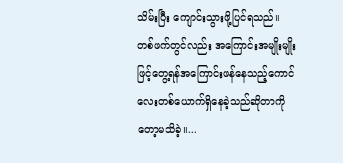သိမ်းပြီး ကျောင်းသွားဖို့ပြင်ရသည်။
တစ်ဖက်တွင်လည်း အကြောင်းအမျိုးမျိုးဖြင့်တွေ့ရန်အကြောင်းဖန်နေသည့်ကောင်လေးတစ်ယောက်ရှိနေခဲ့သည်ဆိုတာကိုတော့မသိခဲ့။...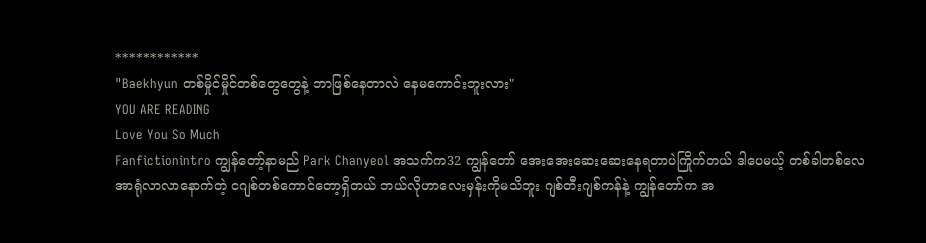************
"Baekhyun တစ်မှိုင်မှိုင်တစ်တွေတွေနဲ့ ဘာဖြစ်နေတာလဲ နေမကောင်းဘူးလား"
YOU ARE READING
Love You So Much
Fanfictionintro ကျွန်တော့်နာမည် Park Chanyeol အသက်က32 ကျွန်တော် အေးအေးဆေးဆေးနေရတာပဲကြိုက်တယ် ဒါပေမယ့် တစ်ခါတစ်လေ အာရုံလာလာနောက်တဲ့ ငဂျစ်တစ်ကောင်တော့ရှိတယ် ဘယ်လိုဟာလေးမှန်းကိုမသိဘူး ဂျစ်တီးဂျစ်ကန်နဲ့ ကျွန်တော်က အ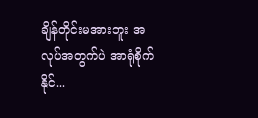ချိန်တိုင်းမအားဘူး အလုပ်အတွက်ပဲ အာရုံစိုက်နိုင်...